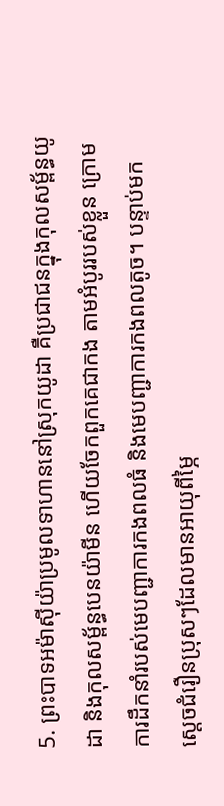5. ព្រះបាទអម៉ាស៊ីយ៉ាប្រមូលទាហាននៅស្រុកយូដា គឺប្រជាជនក្នុងកុលសម្ព័ន្ធយូដា និងកុលសម្ព័ន្ធបេនយ៉ាមីន ហើយចែកពួកគេជាកង តាមអំបូររបស់ខ្លួន ក្រោមការដឹកនាំរបស់មេបញ្ជាការកងពលធំ និងមេបញ្ជាការកងពលតូច។ បន្ទាប់មក ស្ដេចជំរឿនប្រុសៗដែលមានអាយុពីម្ភៃ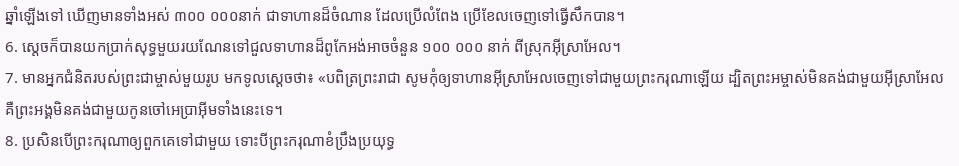ឆ្នាំឡើងទៅ ឃើញមានទាំងអស់ ៣០០ ០០០នាក់ ជាទាហានដ៏ចំណាន ដែលប្រើលំពែង ប្រើខែលចេញទៅធ្វើសឹកបាន។
6. ស្ដេចក៏បានយកប្រាក់សុទ្ធមួយរយណែនទៅជួលទាហានដ៏ពូកែអង់អាចចំនួន ១០០ ០០០ នាក់ ពីស្រុកអ៊ីស្រាអែល។
7. មានអ្នកជំនិតរបស់ព្រះជាម្ចាស់មួយរូប មកទូលស្ដេចថា៖ «បពិត្រព្រះរាជា សូមកុំឲ្យទាហានអ៊ីស្រាអែលចេញទៅជាមួយព្រះករុណាឡើយ ដ្បិតព្រះអម្ចាស់មិនគង់ជាមួយអ៊ីស្រាអែល គឺព្រះអង្គមិនគង់ជាមួយកូនចៅអេប្រាអ៊ីមទាំងនេះទេ។
8. ប្រសិនបើព្រះករុណាឲ្យពួកគេទៅជាមួយ ទោះបីព្រះករុណាខំប្រឹងប្រយុទ្ធ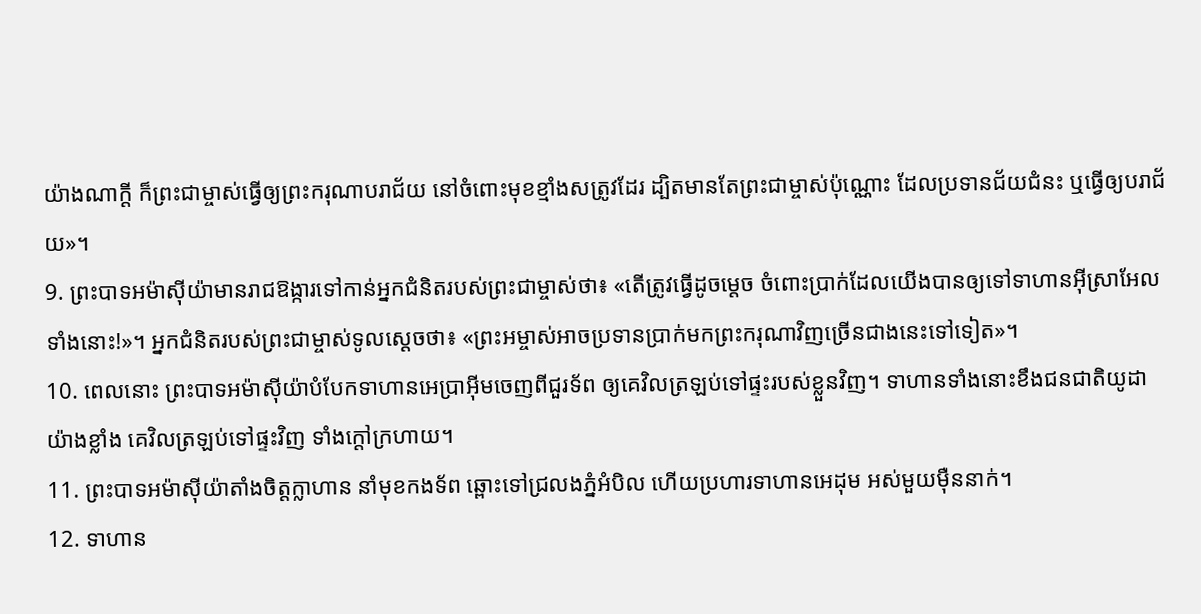យ៉ាងណាក្ដី ក៏ព្រះជាម្ចាស់ធ្វើឲ្យព្រះករុណាបរាជ័យ នៅចំពោះមុខខ្មាំងសត្រូវដែរ ដ្បិតមានតែព្រះជាម្ចាស់ប៉ុណ្ណោះ ដែលប្រទានជ័យជំនះ ឬធ្វើឲ្យបរាជ័យ»។
9. ព្រះបាទអម៉ាស៊ីយ៉ាមានរាជឱង្ការទៅកាន់អ្នកជំនិតរបស់ព្រះជាម្ចាស់ថា៖ «តើត្រូវធ្វើដូចម្ដេច ចំពោះប្រាក់ដែលយើងបានឲ្យទៅទាហានអ៊ីស្រាអែលទាំងនោះ!»។ អ្នកជំនិតរបស់ព្រះជាម្ចាស់ទូលស្ដេចថា៖ «ព្រះអម្ចាស់អាចប្រទានប្រាក់មកព្រះករុណាវិញច្រើនជាងនេះទៅទៀត»។
10. ពេលនោះ ព្រះបាទអម៉ាស៊ីយ៉ាបំបែកទាហានអេប្រាអ៊ីមចេញពីជួរទ័ព ឲ្យគេវិលត្រឡប់ទៅផ្ទះរបស់ខ្លួនវិញ។ ទាហានទាំងនោះខឹងជនជាតិយូដាយ៉ាងខ្លាំង គេវិលត្រឡប់ទៅផ្ទះវិញ ទាំងក្ដៅក្រហាយ។
11. ព្រះបាទអម៉ាស៊ីយ៉ាតាំងចិត្តក្លាហាន នាំមុខកងទ័ព ឆ្ពោះទៅជ្រលងភ្នំអំបិល ហើយប្រហារទាហានអេដុម អស់មួយម៉ឺននាក់។
12. ទាហាន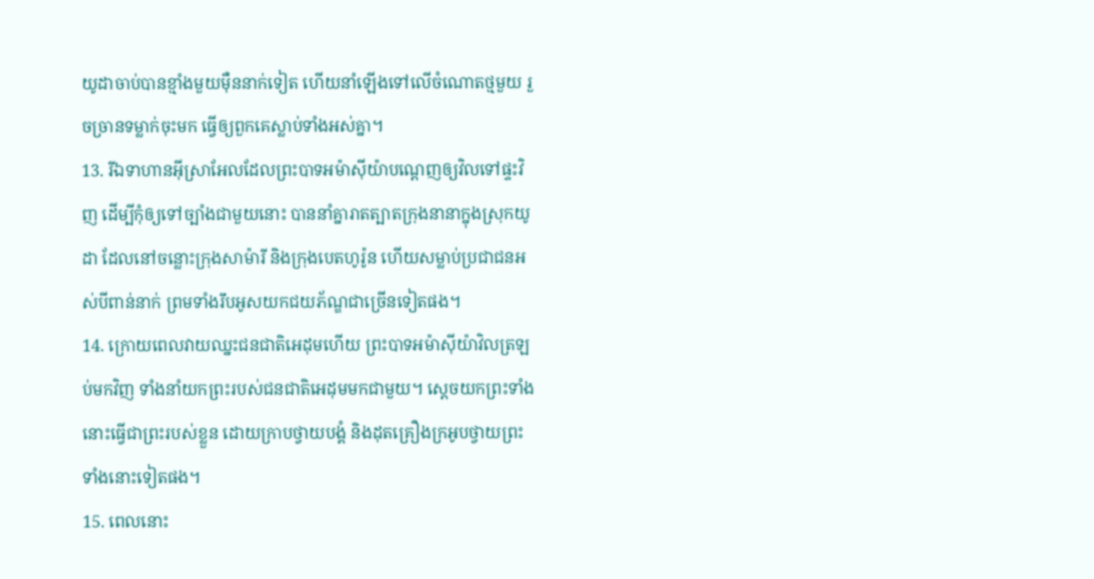យូដាចាប់បានខ្មាំងមួយម៉ឺននាក់ទៀត ហើយនាំឡើងទៅលើចំណោតថ្មមួយ រួចច្រានទម្លាក់ចុះមក ធ្វើឲ្យពួកគេស្លាប់ទាំងអស់គ្នា។
13. រីឯទាហានអ៊ីស្រាអែលដែលព្រះបាទអម៉ាស៊ីយ៉ាបណ្ដេញឲ្យវិលទៅផ្ទះវិញ ដើម្បីកុំឲ្យទៅច្បាំងជាមួយនោះ បាននាំគ្នារាតត្បាតក្រុងនានាក្នុងស្រុកយូដា ដែលនៅចន្លោះក្រុងសាម៉ារី និងក្រុងបេតហូរ៉ូន ហើយសម្លាប់ប្រជាជនអស់បីពាន់នាក់ ព្រមទាំងរឹបអូសយកជយភ័ណ្ឌជាច្រើនទៀតផង។
14. ក្រោយពេលវាយឈ្នះជនជាតិអេដុមហើយ ព្រះបាទអម៉ាស៊ីយ៉ាវិលត្រឡប់មកវិញ ទាំងនាំយកព្រះរបស់ជនជាតិអេដុមមកជាមួយ។ ស្ដេចយកព្រះទាំងនោះធ្វើជាព្រះរបស់ខ្លួន ដោយក្រាបថ្វាយបង្គំ និងដុតគ្រឿងក្រអូបថ្វាយព្រះទាំងនោះទៀតផង។
15. ពេលនោះ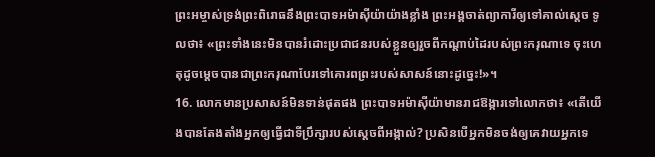ព្រះអម្ចាស់ទ្រង់ព្រះពិរោធនឹងព្រះបាទអម៉ាស៊ីយ៉ាយ៉ាងខ្លាំង ព្រះអង្គចាត់ព្យាការីឲ្យទៅគាល់ស្ដេច ទូលថា៖ «ព្រះទាំងនេះមិនបានរំដោះប្រជាជនរបស់ខ្លួនឲ្យរួចពីកណ្ដាប់ដៃរបស់ព្រះករុណាទេ ចុះហេតុដូចម្ដេចបានជាព្រះករុណាបែរទៅគោរពព្រះរបស់សាសន៍នោះដូច្នេះ!»។
16. លោកមានប្រសាសន៍មិនទាន់ផុតផង ព្រះបាទអម៉ាស៊ីយ៉ាមានរាជឱង្ការទៅលោកថា៖ «តើយើងបានតែងតាំងអ្នកឲ្យធ្វើជាទីប្រឹក្សារបស់ស្ដេចពីអង្កាល់? ប្រសិនបើអ្នកមិនចង់ឲ្យគេវាយអ្នកទេ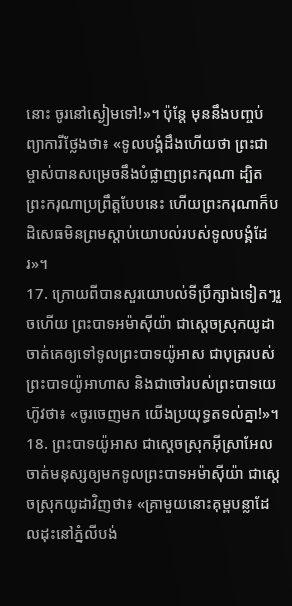នោះ ចូរនៅស្ងៀមទៅ!»។ ប៉ុន្តែ មុននឹងបញ្ចប់ព្យាការីថ្លែងថា៖ «ទូលបង្គំដឹងហើយថា ព្រះជាម្ចាស់បានសម្រេចនឹងបំផ្លាញព្រះករុណា ដ្បិតព្រះករុណាប្រព្រឹត្តបែបនេះ ហើយព្រះករុណាក៏បដិសេធមិនព្រមស្ដាប់យោបល់របស់ទូលបង្គំដែរ»។
17. ក្រោយពីបានសួរយោបល់ទីប្រឹក្សាឯទៀតៗរួចហើយ ព្រះបាទអម៉ាស៊ីយ៉ា ជាស្ដេចស្រុកយូដា ចាត់គេឲ្យទៅទូលព្រះបាទយ៉ូអាស ជាបុត្ររបស់ព្រះបាទយ៉ូអាហាស និងជាចៅរបស់ព្រះបាទយេហ៊ូវថា៖ «ចូរចេញមក យើងប្រយុទ្ធតទល់គ្នា!»។
18. ព្រះបាទយ៉ូអាស ជាស្ដេចស្រុកអ៊ីស្រាអែល ចាត់មនុស្សឲ្យមកទូលព្រះបាទអម៉ាស៊ីយ៉ា ជាស្ដេចស្រុកយូដាវិញថា៖ «គ្រាមួយនោះគុម្ពបន្លាដែលដុះនៅភ្នំលីបង់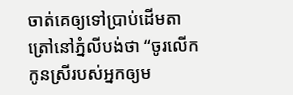ចាត់គេឲ្យទៅប្រាប់ដើមតាត្រៅនៅភ្នំលីបង់ថា “ចូរលើកកូនស្រីរបស់អ្នកឲ្យម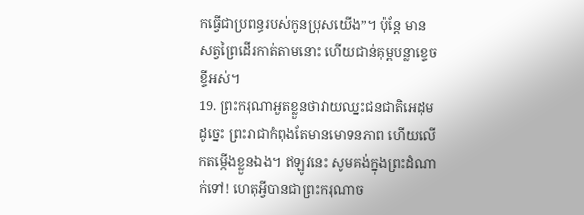កធ្វើជាប្រពន្ធរបស់កូនប្រុសយើង”។ ប៉ុន្តែ មានសត្វព្រៃដើរកាត់តាមនោះ ហើយជាន់គុម្ពបន្លាខ្ទេចខ្ទីអស់។
19. ព្រះករុណាអួតខ្លួនថាវាយឈ្នះជនជាតិអេដុម ដូច្នេះ ព្រះរាជាកំពុងតែមានមោទនភាព ហើយលើកតម្កើងខ្លួនឯង។ ឥឡូវនេះ សូមគង់ក្នុងព្រះដំណាក់ទៅ! ហេតុអ្វីបានជាព្រះករុណាច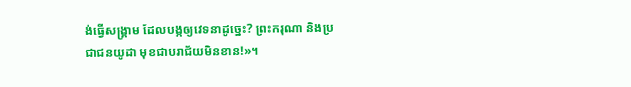ង់ធ្វើសង្គ្រាម ដែលបង្កឲ្យវេទនាដូច្នេះ? ព្រះករុណា និងប្រជាជនយូដា មុខជាបរាជ័យមិនខាន!»។